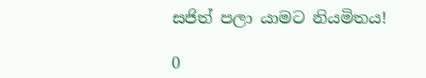සජිත් පලා යාමට නියමිතය!

0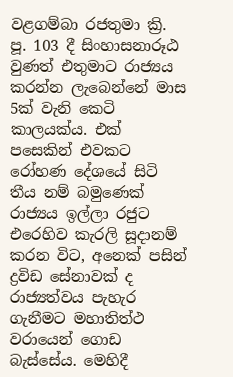වළගම්බා රජතුමා ක්‍රි. පූ. 103 දී සිංහාසනාරූඨ වුණත් එතුමාට රාජ්‍යය කරන්න ලැබෙන්නේ මාස 5ක් වැනි කෙටි කාලයක්ය. එක් පසෙකින් එවකට රෝහණ දේශයේ සිටි තීය නම් බමුණෙක් රාජ්‍යය ඉල්ලා රජුට එරෙහිව කැරලි සූදානම් කරන විට, අනෙක් පසින් ද්‍රවිඩ සේනාවක් ද රාජ්‍යත්වය පැහැර ගැනීමට මහාතිත්ථ වරායෙන් ගොඩ බැස්සේය. මෙහිදී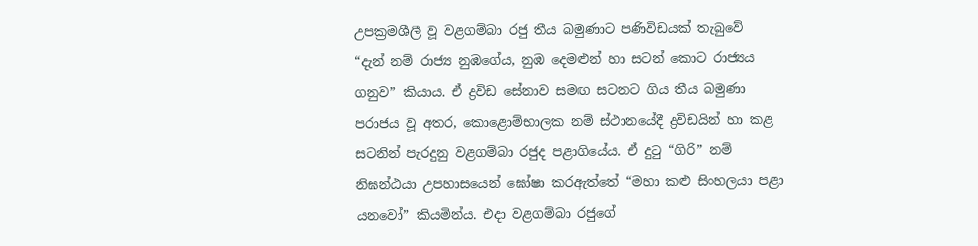උපක්‍රමශීලී වූ වළගම්බා රජු තීය බමුණාට පණිවිඩයක් තැබුවේ
“දැන් නම් රාජ්‍ය නුඹගේය, නුඹ දෙමළුන් හා සටන් කොට රාජ්‍යය ගනුව” කියාය. ඒ ද්‍රවිඩ සේනාව සමඟ සටනට ගිය තීය බමුණා පරාජය වූ අතර, කොළොම්භාලක නම් ස්ථානයේදී ද්‍රවිඩයින් හා කළ සටනින් පැරදුනු වළගම්බා රජුද පළාගියේය. ඒ දුටු “ගිරි” නම් නිඝන්ඨයා උපහාසයෙන් ඝෝෂා කරඇත්තේ “මහා කළු සිංහලයා පළා යනවෝ” කියමින්ය. එදා වළගම්බා රජුගේ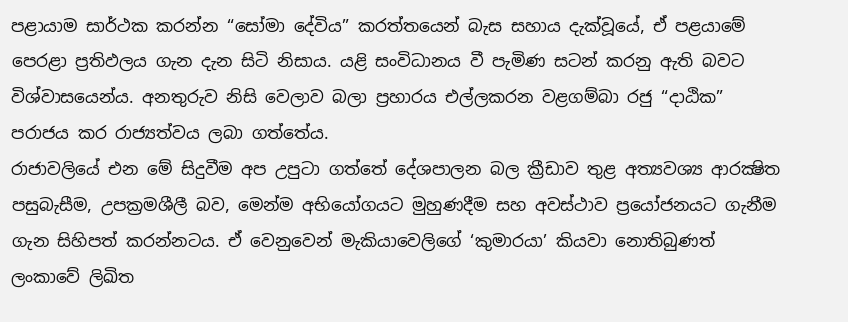පළායාම සාර්ථක කරන්න “සෝමා දේවිය” කරත්තයෙන් බැස සහාය දැක්වූයේ, ඒ පළයාමේ පෙරළා ප්‍රතිඵලය ගැන දැන සිටි නිසාය. යළි සංවිධානය වී පැමිණ සටන් කරනු ඇති බවට විශ්වාසයෙන්ය. අනතුරුව නිසි වෙලාව බලා ප්‍රහාරය එල්ලකරන වළගම්බා රජු “දාඨික” පරාජය කර රාජ්‍යත්වය ලබා ගත්තේය.
රාජාවලියේ එන මේ සිදුවීම අප උපුටා ගත්තේ දේශපාලන බල ක්‍රීඩාව තුළ අත්‍යවශ්‍ය ආරක්‍ෂිත පසුබැසීම, උපක්‍රමශීලී බව, මෙන්ම අභියෝගයට මුහුණදීම සහ අවස්ථාව ප්‍රයෝජනයට ගැනීම ගැන සිහිපත් කරන්නටය. ඒ වෙනුවෙන් මැකියාවෙලිගේ ‘කුමාරයා’ කියවා නොතිබුණත් ලංකාවේ ලිඛිත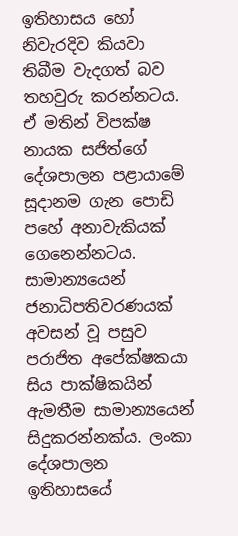ඉතිහාසය හෝ නිවැරදිව කියවා තිබීම වැදගත් බව තහවුරු කරන්නටය. ඒ මතින් විපක්ෂ නායක සජිත්ගේ දේශපාලන පළායාමේ සූදානම ගැන පොඩි පහේ අනාවැකියක් ගෙනෙන්නටය.
සාමාන්‍යයෙන් ජනාධිපතිවරණයක් අවසන් වූ පසුව පරාජිත අපේක්ෂකයා සිය පාක්ෂිකයින් ඇමතීම සාමාන්‍යයෙන් සිදුකරන්නක්ය. ලංකා දේශපාලන ඉතිහාසයේ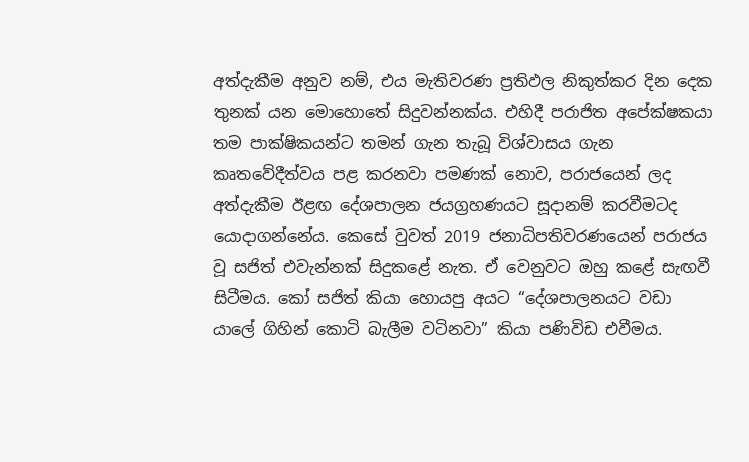අත්දැකීම අනුව නම්, එය මැතිවරණ ප්‍රතිඵල නිකුත්කර දින දෙක තුනක් යන මොහොතේ සිදුවන්නක්ය. එහිදී පරාජිත අපේක්ෂකයා තම පාක්ෂිකයන්ට තමන් ගැන තැබූ විශ්වාසය ගැන කෘතවේදීත්වය පළ කරනවා පමණක් නොව, පරාජයෙන් ලද අත්දැකීම ඊළඟ දේශපාලන ජයග්‍රහණයට සූදානම් කරවීමටද යොදාගන්නේය. කෙසේ වුවත් 2019 ජනාධිපතිවරණයෙන් පරාජය වූ සජිත් එවැන්නක් සිදුකළේ නැත. ඒ වෙනුවට ඔහු කළේ සැඟවී සිටීමය. කෝ සජිත් කියා හොයපු අයට “දේශපාලනයට වඩා යාලේ ගිහින් කොටි බැලීම වටිනවා” කියා පණිවිඩ එවීමය.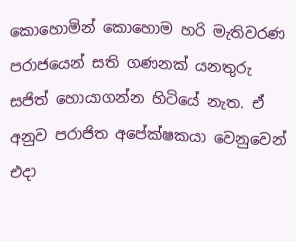කොහොමින් කොහොම හරි මැතිවරණ පරාජයෙන් සති ගණනක් යනතුරු සජිත් හොයාගන්න හිටියේ නැත. ඒ අනුව පරාජිත අපේක්ෂකයා වෙනුවෙන් එදා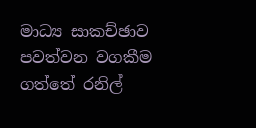මාධ්‍ය සාකච්ඡාව පවත්වන වගකීම ගත්තේ රනිල්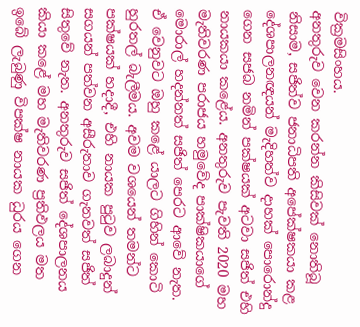වික්‍රමසිංහය.
අනතුරුව වෙන කරන්න කිසිවක් නොතිබූ නිසාම, සජිත්ව ජනාධිපති අපේක්ෂකයා කළ දේශපාලනඥයන් මැදිහත්ව දාහක් පොරොන්දු ගෙන සජබ නමින් පක්ෂයක් අටවා සජිත් එහි නායකයා කළේය. අනතුරුව පැවති 2020 මහ මැතිවරණ පරාජය හමුවේද පාක්ෂිකයාගේ මොරාල් හදන්නත් සජිත් පෙරට ආවේ නැත. ඒ වෙනුවට ඔහු කළේ යාලට ගිහින් කොටි හුරතල් බැලීමය. අවම වශයෙන් තමන්ට පක්ෂයක් හදාදී, එහි නායක පුටුව ලබාදුන් සගයන් පත්වන අසීරුතාව ගැනවත් සජිත් සිතුවේ නැත. අනතුරුව සජිත් දේශපාලනය කියා කළේ මහ මැතිවරණ ප්‍රතිඵලය මත ඉබේ ලැබුණු විපක්ෂ නායක ධුරය ගෙන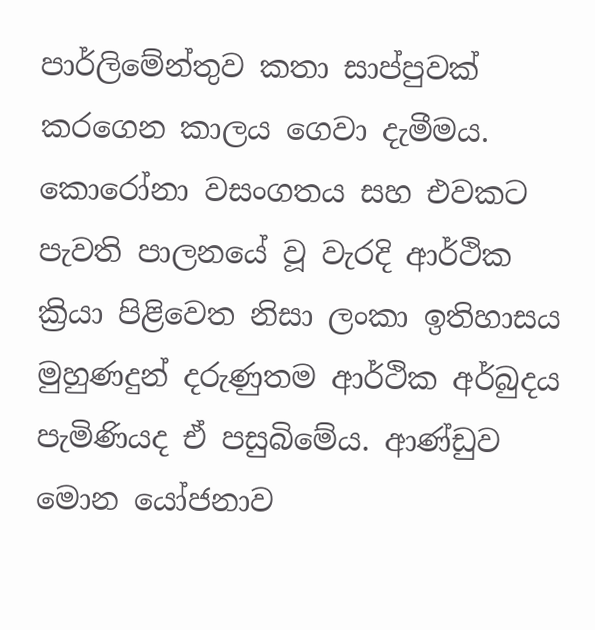පාර්ලිමේන්තුව කතා සාප්පුවක් කරගෙන කාලය ගෙවා දැමීමය.
කොරෝනා වසංගතය සහ එවකට පැවති පාලනයේ වූ වැරදි ආර්ථික ක්‍රියා පිළිවෙත නිසා ලංකා ඉතිහාසය මුහුණදුන් දරුණුතම ආර්ථික අර්බුදය පැමිණියද ඒ පසුබිමේය. ආණ්ඩුව මොන යෝජනාව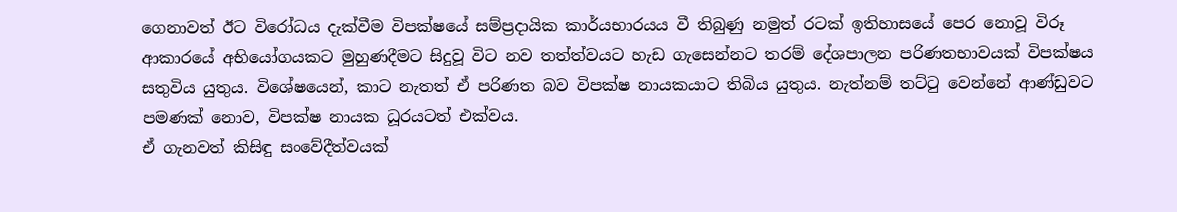ගෙනාවත් ඊට විරෝධය දැක්වීම විපක්ෂයේ සම්ප්‍රදායික කාර්යභාරයය වී තිබුණු නමුත් රටක් ඉතිහාසයේ පෙර නොවූ විරූ ආකාරයේ අභියෝගයකට මුහුණදීමට සිදුවූ විට නව තත්ත්වයට හැඩ ගැසෙන්නට තරම් දේශපාලන පරිණතභාවයක් විපක්ෂය සතුවිය යුතුය. විශේෂයෙන්, කාට නැතත් ඒ පරිණත බව විපක්ෂ නායකයාට තිබිය යුතුය. නැත්නම් තට්ටු වෙන්නේ ආණ්ඩුවට පමණක් නොව, විපක්ෂ නායක ධූරයටත් එක්වය.
ඒ ගැනවත් කිසිඳු සංවේදීත්වයක්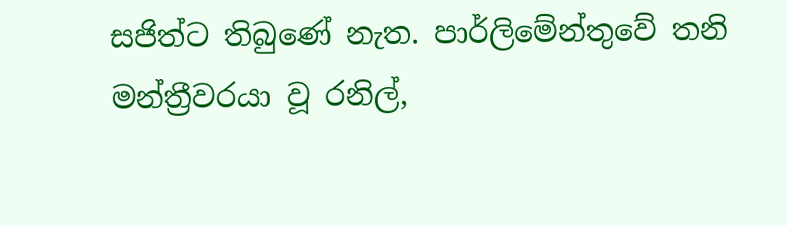සජිත්ට තිබුණේ නැත. පාර්ලිමේන්තුවේ තනි මන්ත්‍රීවරයා වූ රනිල්,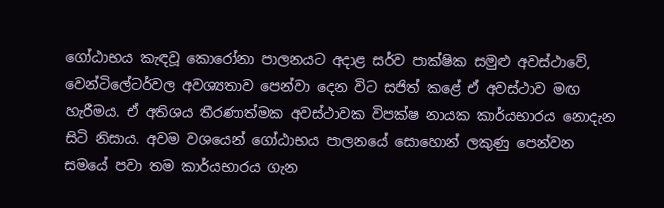ගෝඨාභය කැඳවූ කොරෝනා පාලනයට අදාළ සර්ව පාක්ෂික සමුළු අවස්ථාවේ, වෙන්ටිලේටර්වල අවශ්‍යතාව පෙන්වා දෙන විට සජිත් කළේ ඒ අවස්ථාව මඟ හැරීමය. ඒ අතිශය තීරණාත්මක අවස්ථාවක විපක්ෂ නායක කාර්යභාරය නොදැන සිටි නිසාය. අවම වශයෙන් ගෝඨාභය පාලනයේ සොහොන් ලකුණු පෙන්වන සමයේ පවා තම කාර්යභාරය ගැන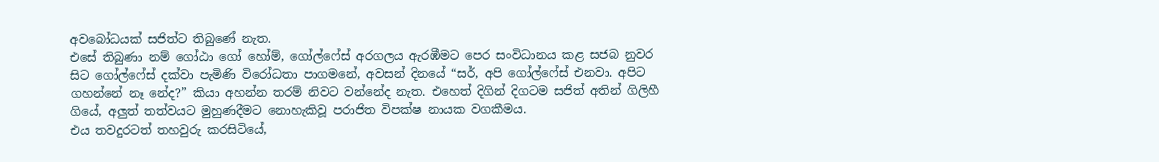අවබෝධයක් සජිත්ට තිබුණේ නැත.
එසේ තිබුණා නම් ගෝඨා ගෝ හෝම්, ගෝල්ෆේස් අරගලය ඇරඹීමට පෙර සංවිධානය කළ සජබ නුවර සිට ගෝල්ෆේස් දක්වා පැමිණි විරෝධතා පාගමනේ, අවසන් දිනයේ “සර්, අපි ගෝල්ෆේස් එනවා. අපිට ගහන්නේ නෑ නේද?” කියා අහන්න තරම් නිවට වන්නේද නැත. එහෙත් දිගින් දිගටම සජිත් අතින් ගිලිහී ගියේ, අලු‍ත් තත්වයට මුහුණදීමට නොහැකිවූ පරාජිත විපක්ෂ නායක වගකීමය.
එය තවදුරටත් තහවුරු කරසිටියේ,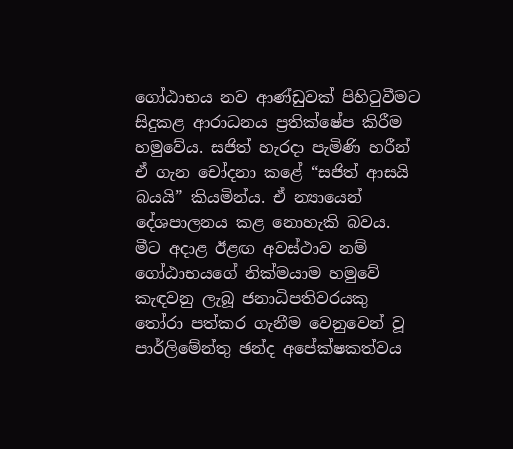ගෝඨාභය නව ආණ්ඩුවක් පිහිටුවීමට සිදුකළ ආරාධනය ප්‍රතික්ෂේප කිරීම හමුවේය. සජිත් හැරදා පැමිණි හරීන් ඒ ගැන චෝදනා කළේ “සජිත් ආසයි බයයි” කියමින්ය. ඒ න්‍යායෙන් දේශපාලනය කළ නොහැකි බවය. මීට අදාළ ඊළඟ අවස්ථාව නම් ගෝඨාභයගේ නික්මයාම හමුවේ කැඳවනු ලැබූ ජනාධිපතිවරයකු තෝරා පත්කර ගැනීම වෙනුවෙන් වූ පාර්ලිමේන්තු ඡන්ද අපේක්ෂකත්වය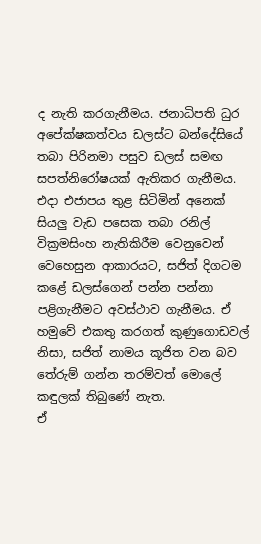ද නැති කරගැනීමය. ජනාධිපති ධුර අපේක්ෂකත්වය ඩලස්ට බන්දේසියේ තබා පිරිනමා පසුව ඩලස් සමඟ සපත්නිරෝෂයක් ඇතිකර ගැනීමය.
එදා එජාපය තුළ සිටිමින් අනෙක් සියලු‍ වැඩ පසෙක තබා රනිල් වික්‍රමසිංහ නැතිකිරීම වෙනුවෙන් වෙහෙසුන ආකාරයට, සජිත් දිගටම කළේ ඩලස්ගෙන් පන්න පන්නා පළිගැනීමට අවස්ථාව ගැනීමය. ඒ හමුවේ එකතු කරගත් කුණුගොඩවල් නිසා, සජිත් නාමය කූජිත වන බව තේරුම් ගන්න තරම්වත් මොලේ කඳුලක් තිබුණේ නැත.
ඒ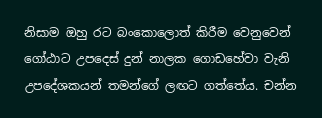නිසාම ඔහු රට බංකොලොත් කිරීම වෙනුවෙන් ගෝඨාට උපදෙස් දුන් නාලක ගොඩහේවා වැනි උපදේශකයන් තමන්ගේ ලඟට ගත්තේය. චන්න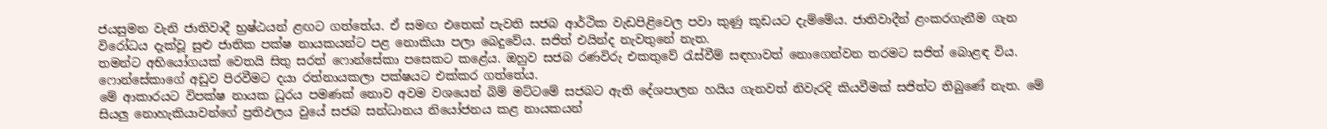ජයසුමන වැනි ජාතිවාදී භ්‍රෂ්ඨයන් ළඟට ගත්තේය. ඒ සමඟ එතෙක් පැවති සජබ ආර්ථික වැඩපිළිවෙල පවා කුණු කූඩයට දැම්මේය. ජාතිවාදීන් ළංකරගැනීම ගැන විරෝධය දැක්වූ සුළු ජාතික පක්ෂ නායකයන්ට පළ නොකියා පලා බෙදුවේය. සජිත් එයින්ද නැවතුනේ නැත.
තමන්ට අභියෝගයක් වෙතයි සිතු සරත් ෆොන්සේකා පසෙකට කළේය. ඔහුව සජබ රණවිරු එකතුවේ රැස්වීම් සඳහාවත් නොගෙන්වන තරමට සජිත් බොළඳ විය. ෆොන්සේකාගේ අඩුව පිරවීමට දයා රත්නායකලා පක්ෂයට එක්කර ගත්තේය.
මේ ආකාරයට විපක්ෂ නායක ධුරය පමණක් නොව අවම වශයෙන් බිම් මට්ටමේ සජබට ඇති දේශපාලන හයිය ගැනවත් නිවැරදි කියවීමක් සජිත්ට තිබුණේ නැත. මේ සියලු‍ නොහැකියාවන්ගේ ප්‍රතිඵලය වුයේ සජබ සන්ධානය නියෝජනය කළ නායකයන්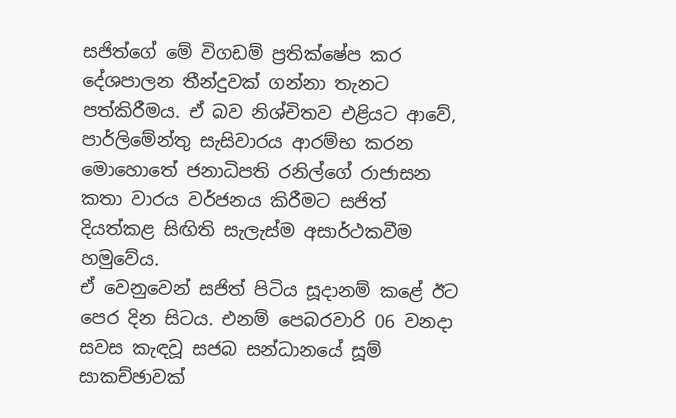සජිත්ගේ මේ විගඩම් ප්‍රතික්ෂේප කර දේශපාලන තීන්දුවක් ගන්නා තැනට පත්කිරීමය. ඒ බව නිශ්චිතව එළියට ආවේ, පාර්ලිමේන්තු සැසිවාරය ආරම්භ කරන මොහොතේ ජනාධිපති රනිල්ගේ රාජාසන කතා වාරය වර්ජනය කිරීමට සජිත් දියත්කළ සිඟිති සැලැස්ම අසාර්ථකවීම හමුවේය.
ඒ වෙනුවෙන් සජිත් පිටිය සූදානම් කළේ ඊට පෙර දින සිටය. එනම් පෙබරවාරි 06 වනදා සවස කැඳවූ සජබ සන්ධානයේ සූම් සාකච්ඡාවක්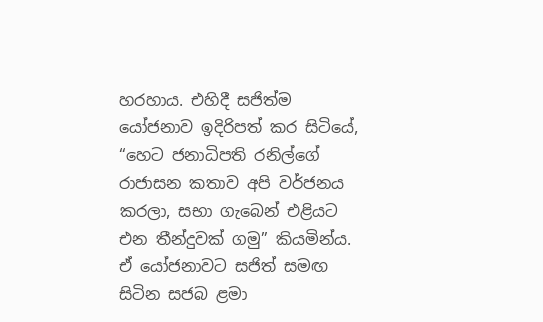හරහාය. එහිදී සජිත්ම යෝජනාව ඉදිරිපත් කර සිටියේ, “හෙට ජනාධිපති රනිල්ගේ රාජාසන කතාව අපි වර්ජනය කරලා, සභා ගැබෙන් එළියට එන තීන්දුවක් ගමු” කියමින්ය. ඒ යෝජනාවට සජිත් සමඟ සිටින සජබ ළමා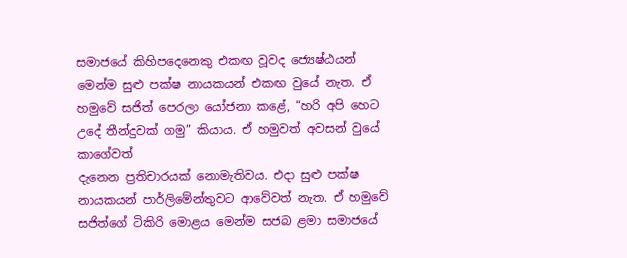සමාජයේ කිහිපදෙනෙකු එකඟ වූවද ජ්‍යෙෂ්ඨයන් මෙන්ම සුළු පක්ෂ නායකයන් එකඟ වුයේ නැත. ඒ හමුවේ සජිත් පෙරලා යෝජනා කළේ, “හරි අපි හෙට උදේ තීන්දුවක් ගමු” කියාය. ඒ හමුවත් අවසන් වුයේ කාගේවත්
දැනෙන ප්‍රතිචාරයක් නොමැතිවය. එදා සුළු පක්ෂ නායකයන් පාර්ලිමේන්තුවට ආවේවත් නැත. ඒ හමුවේ සජිත්ගේ ටිකිරි මොළය මෙන්ම සජබ ළමා සමාජයේ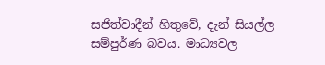සජිත්වාදීන් හිතුවේ, දැන් සියල්ල සම්පුර්ණ බවය. මාධ්‍යවල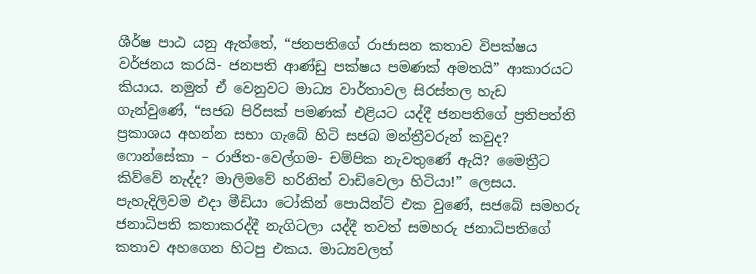ශීර්ෂ පාඨ යනු ඇත්තේ, “ජනපතිගේ රාජාසන කතාව විපක්ෂය වර්ජනය කරයි- ජනපති ආණ්ඩු පක්ෂය පමණක් අමතයි” ආකාරයට කියාය. නමුත් ඒ වෙනුවට මාධ්‍ය වාර්තාවල සිරස්තල හැඩ ගැන්වුණේ, “සජබ පිරිසක් පමණක් එළියට යද්දී ජනපතිගේ ප්‍රතිපත්ති ප්‍රකාශය අහන්න සභා ගැබේ හිටි සජබ මන්ත්‍රීවරුන් කවුද? ෆොන්සේකා – රාජිත-වෙල්ගම- චම්පික නැවතුණේ ඇයි? මෛත්‍රීට කිව්වේ නැද්ද? මාලිමවේ හරිනිත් වාඩිවෙලා හිටියා!” ලෙසය.
පැහැදිලිවම එදා මීඩියා ටෝකින් පොයින්ට් එක වුණේ, සජබේ සමහරු ජනාධිපති කතාකරද්දී නැගිටලා යද්දී තවත් සමහරු ජනාධිපතිගේ කතාව අහගෙන හිටපු එකය. මාධ්‍යවලත්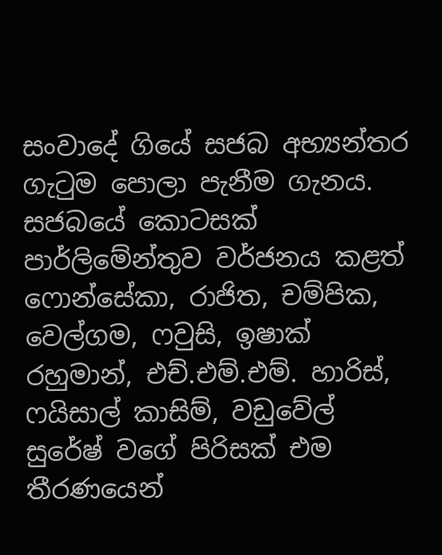සංවාදේ ගියේ සජබ අභ්‍යන්තර ගැටුම පොලා පැනීම ගැනය. සජබයේ කොටසක් පාර්ලිමේන්තුව වර්ජනය කළත් ෆොන්සේකා, රාජිත, චම්පික, වෙල්ගම, ෆවුසි, ඉෂාක් රහුමාන්, එච්.එම්.එම්. හාරිස්, ෆයිසාල් කාසිම්, වඩුවේල් සුරේෂ් වගේ පිරිසක් එම තීරණයෙන්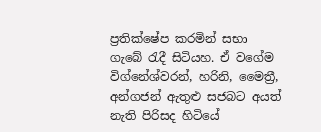ප්‍රතික්ෂේප කරමින් සභා ගැබේ රැදී සිටියහ. ඒ වගේම විග්නේශ්වරන්, හරිනි, මෛත්‍රී, අන්ගජන් ඇතුළු සජබට අයත් නැති පිරිසද හිටියේ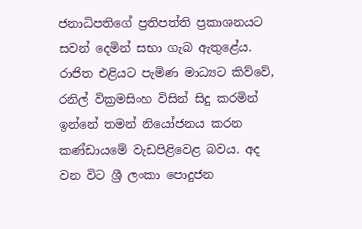ජනාධිපතිගේ ප්‍රතිපත්ති ප්‍රකාශනයට සවන් දෙමින් සභා ගැබ ඇතුළේය.
රාජිත එළියට පැමිණ මාධ්‍යට කිව්වේ, රනිල් වික්‍රමසිංහ විසින් සිදු කරමින් ඉන්නේ තමන් නියෝජනය කරන කණ්ඩායමේ වැඩපිළිවෙළ බවය. අද වන විට ශ්‍රී ලංකා පොදුජන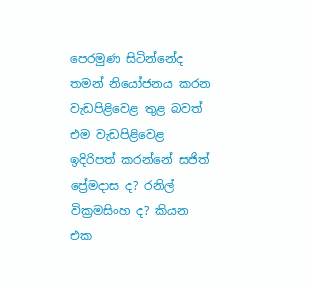පෙරමුණ සිටින්නේද තමන් නියෝජනය කරන වැඩපිළිවෙළ තුළ බවත් එම වැඩපිළිවෙළ ඉදිරිපත් කරන්නේ සජිත් ප්‍රේමදාස ද? රනිල් වික්‍රමසිංහ ද? කියන එක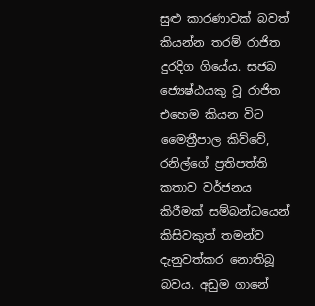සුළු කාරණාවක් බවත් කියන්න තරම් රාජිත දුරදිග ගියේය. සජබ ජ්‍යෙෂ්ඨයකු වූ රාජිත එහෙම කියන විට මෛත්‍රීපාල කිව්වේ, රනිල්ගේ ප්‍රතිපත්ති කතාව වර්ජනය කිරීමක් සම්බන්ධයෙන් කිසිවකුත් තමන්ව දැනුවත්කර නොතිබූ බවය. අඩුම ගානේ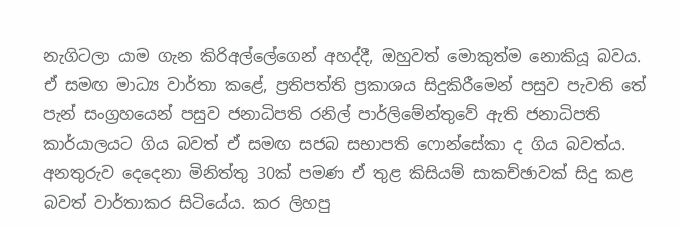නැගිටලා යාම ගැන කිරිඅල්ලේගෙන් අහද්දී, ඔහුවත් මොකුත්ම නොකියූ බවය.
ඒ සමඟ මාධ්‍ය වාර්තා කළේ, ප්‍රතිපත්ති ප්‍රකාශය සිදුකිරීමෙන් පසුව පැවති තේ පැන් සංග්‍රහයෙන් පසුව ජනාධිපති රනිල් පාර්ලිමේන්තුවේ ඇති ජනාධිපති කාර්යාලයට ගිය බවත් ඒ සමඟ සජබ සභාපති ෆොන්සේකා ද ගිය බවත්ය. අනතුරුව දෙදෙනා මිනිත්තු 30ක් පමණ ඒ තුළ කිසියම් සාකච්ඡාවක් සිදු කළ බවත් වාර්තාකර සිටියේය. කර ලිහපු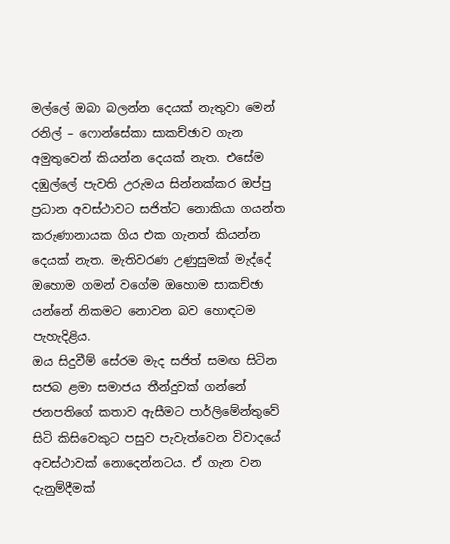මල්ලේ ඔබා බලන්න දෙයක් නැතුවා මෙන් රනිල් – ෆොන්සේකා සාකච්ඡාව ගැන අමුතුවෙන් කියන්න දෙයක් නැත. එසේම දඹුල්ලේ පැවති උරුමය සින්නක්කර ඔප්පු ප්‍රධාන අවස්ථාවට සජිත්ට නොකියා ගයන්ත කරුණානායක ගිය එක ගැනත් කියන්න දෙයක් නැත. මැතිවරණ උණුසුමක් මැද්දේ ඔහොම ගමන් වගේම ඔහොම සාකච්ඡා යන්නේ නිකමට නොවන බව හොඳටම පැහැදිළිය.
ඔය සිදුවීම් සේරම මැද සජිත් සමඟ සිටින සජබ ළමා සමාජය තීන්දුවක් ගන්නේ ජනපතිගේ කතාව ඇසීමට පාර්ලිමේන්තුවේ සිටි කිසිවෙකුට පසුව පැවැත්වෙන විවාදයේ අවස්ථාවක් නොදෙන්නටය. ඒ ගැන වන දැනුම්දීමක්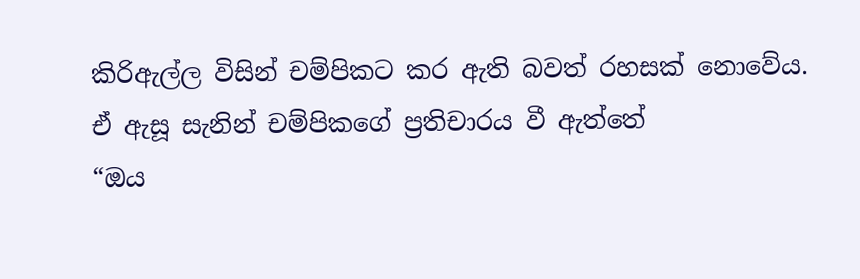කිරිඇල්ල විසින් චම්පිකට කර ඇති බවත් රහසක් නොවේය. ඒ ඇසූ සැනින් චම්පිකගේ ප්‍රතිචාරය වී ඇත්තේ
“ඔය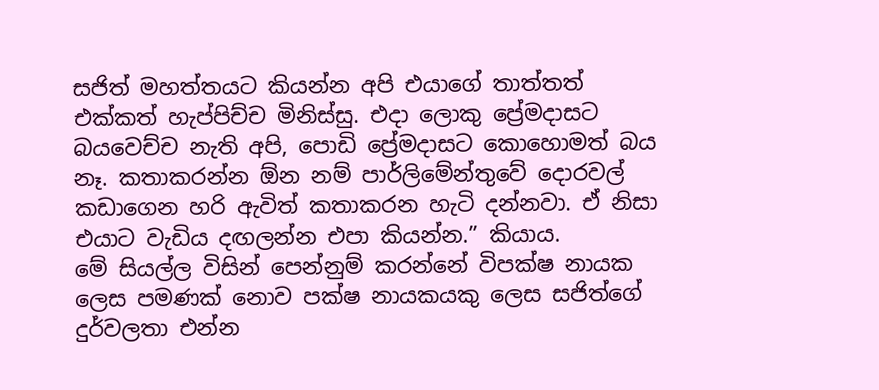සජිත් මහත්තයට කියන්න අපි එයාගේ තාත්තත් එක්කත් හැප්පිච්ච මිනිස්සු. එදා ලොකු ප්‍රේමදාසට බයවෙච්ච නැති අපි, පොඩි ප්‍රේමදාසට කොහොමත් බය නෑ. කතාකරන්න ඕන නම් පාර්ලිමේන්තුවේ දොරවල් කඩාගෙන හරි ඇවිත් කතාකරන හැටි දන්නවා. ඒ නිසා එයාට වැඩිය දඟලන්න එපා කියන්න.” කියාය.
මේ සියල්ල විසින් පෙන්නුම් කරන්නේ විපක්ෂ නායක ලෙස පමණක් නොව පක්ෂ නායකයකු ලෙස සජිත්ගේ දුර්වලතා එන්න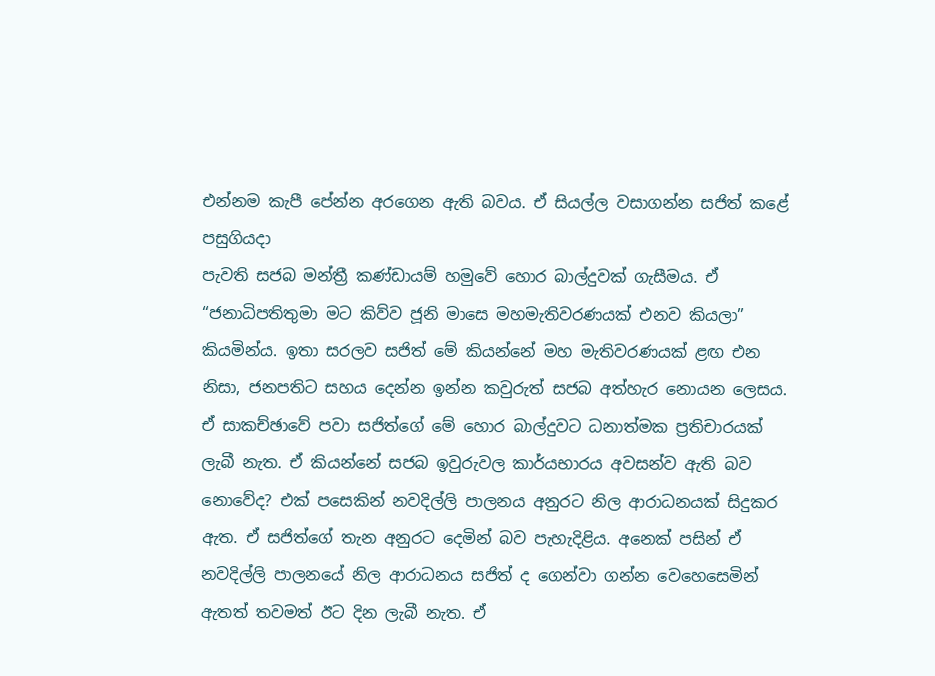එන්නම කැපී පේන්න අරගෙන ඇති බවය. ඒ සියල්ල වසාගන්න සජිත් කළේ පසුගියදා
පැවති සජබ මන්ත්‍රී කණ්ඩායම් හමුවේ හොර බාල්දුවක් ගැසීමය. ඒ “ජනාධිපතිතුමා මට කිව්ව ජූනි මාසෙ මහමැතිවරණයක් එනව කියලා” කියමින්ය. ඉතා සරලව සජිත් මේ කියන්නේ මහ මැතිවරණයක් ළඟ එන නිසා, ජනපතිට සහය දෙන්න ඉන්න කවුරුත් සජබ අත්හැර නොයන ලෙසය. ඒ සාකච්ඡාවේ පවා සජිත්ගේ මේ හොර බාල්දුවට ධනාත්මක ප්‍රතිචාරයක් ලැබී නැත. ඒ කියන්නේ සජබ ඉවුරුවල කාර්යභාරය අවසන්ව ඇති බව නොවේද? එක් පසෙකින් නවදිල්ලි පාලනය අනුරට නිල ආරාධනයක් සිදුකර ඇත. ඒ සජිත්ගේ තැන අනුරට දෙමින් බව පැහැදිළිය. අනෙක් පසින් ඒ නවදිල්ලි පාලනයේ නිල ආරාධනය සජිත් ද ගෙන්වා ගන්න වෙහෙසෙමින් ඇතත් තවමත් ඊට දින ලැබී නැත. ඒ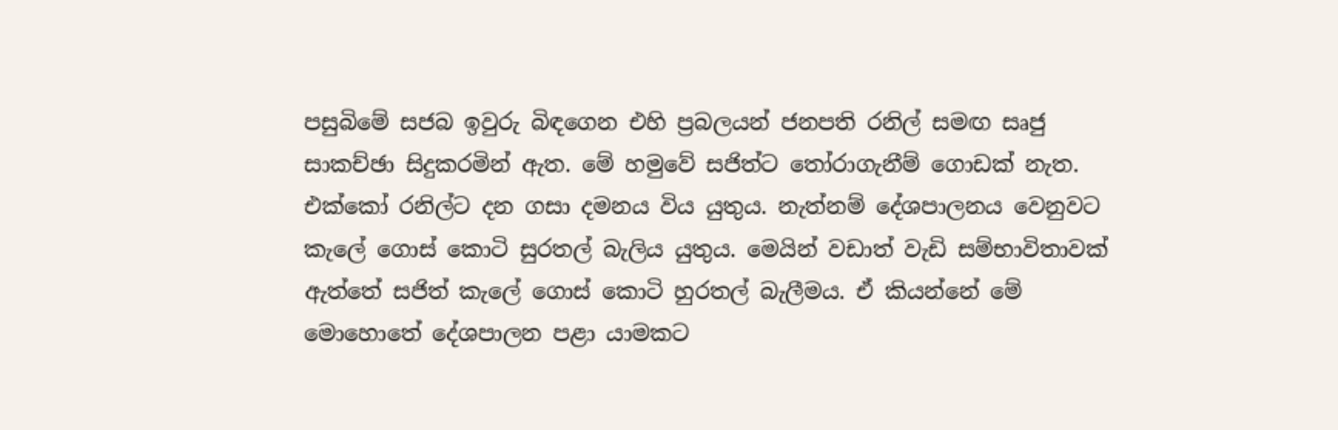පසුබිමේ සජබ ඉවුරු බිඳගෙන එහි ප්‍රබලයන් ජනපති රනිල් සමඟ සෘජු සාකච්ඡා සිදුකරමින් ඇත. මේ හමුවේ සජිත්ට තෝරාගැනීම් ගොඩක් නැත. එක්කෝ රනිල්ට දන ගසා දමනය විය යුතුය. නැත්නම් දේශපාලනය වෙනුවට කැලේ ගොස් කොටි සුරතල් බැලිය යුතුය. මෙයින් වඩාත් වැඩි සම්භාවිතාවක් ඇත්තේ සජිත් කැලේ ගොස් කොටි හුරතල් බැලීමය. ඒ කියන්නේ මේ මොහොතේ දේශපාලන පළා යාමකට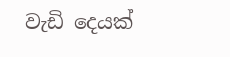වැඩි දෙයක්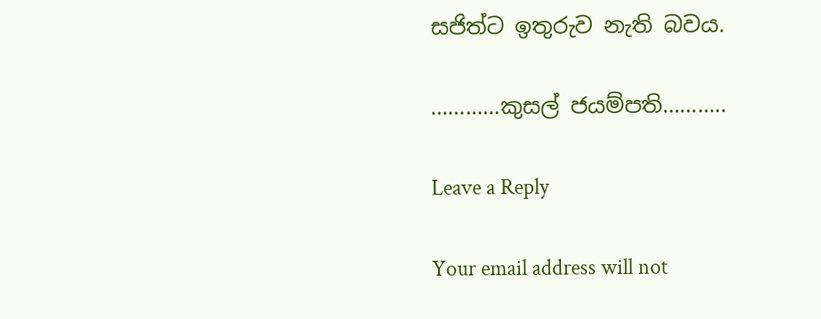සජිත්ට ඉතුරුව නැති බවය.

…………කුසල් ජයම්පති………..

Leave a Reply

Your email address will not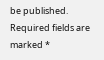be published. Required fields are marked *